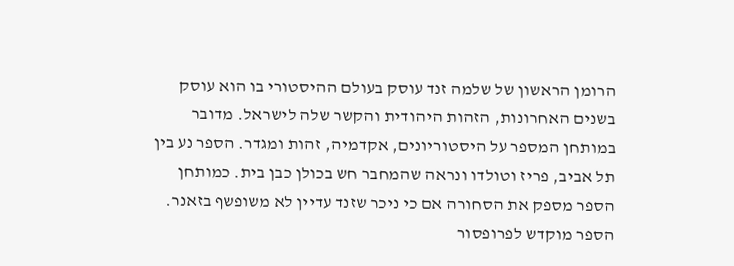הרומן הראשון של שלמה זנד עוסק בעולם ההיסטורי בו הוא עוסק בשנים האחרונות, הזהות היהודית והקשר שלה לישראל. מדובר במותחן המספר על היסטוריונים, אקדמיה, זהות ומגדר. הספר נע בין תל אביב, פריז וטולדו ונראה שהמחבר חש בכולן כבן בית. כמותחן הספר מספק את הסחורה אם כי ניכר שזנד עדיין לא משופשף בזאנר. הספר מוקדש לפרופסור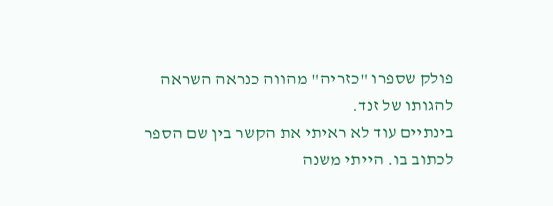פולק שספרו "כזריה" מהווה כנראה השראה להגותו של זנד.
בינתיים עוד לא ראיתי את הקשר בין שם הספר לכתוב בו. הייתי משנה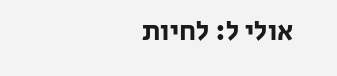אולי ל: לחיות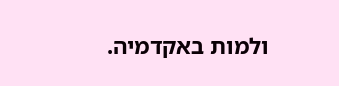ולמות באקדמיה.